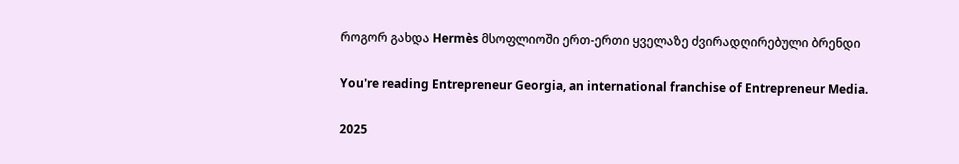როგორ გახდა Hermès მსოფლიოში ერთ-ერთი ყველაზე ძვირადღირებული ბრენდი

You're reading Entrepreneur Georgia, an international franchise of Entrepreneur Media.

2025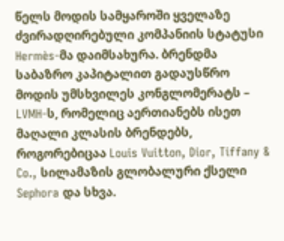წელს მოდის სამყაროში ყველაზე ძვირადღირებული კომპანიის სტატუსი Hermès-მა დაიმსახურა. ბრენდმა საბაზრო კაპიტალით გადაუსწრო მოდის უმსხვილეს კონგლომერატს – LVMH-ს, რომელიც აერთიანებს ისეთ მაღალი კლასის ბრენდებს, როგორებიცაა Louis Vuitton, Dior, Tiffany & Co., სილამაზის გლობალური ქსელი Sephora და სხვა.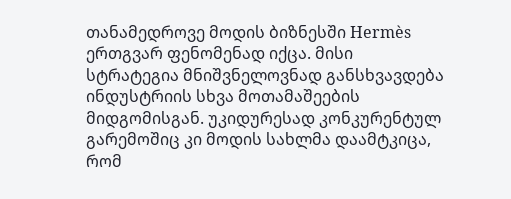თანამედროვე მოდის ბიზნესში Hermès ერთგვარ ფენომენად იქცა. მისი სტრატეგია მნიშვნელოვნად განსხვავდება ინდუსტრიის სხვა მოთამაშეების მიდგომისგან. უკიდურესად კონკურენტულ გარემოშიც კი მოდის სახლმა დაამტკიცა, რომ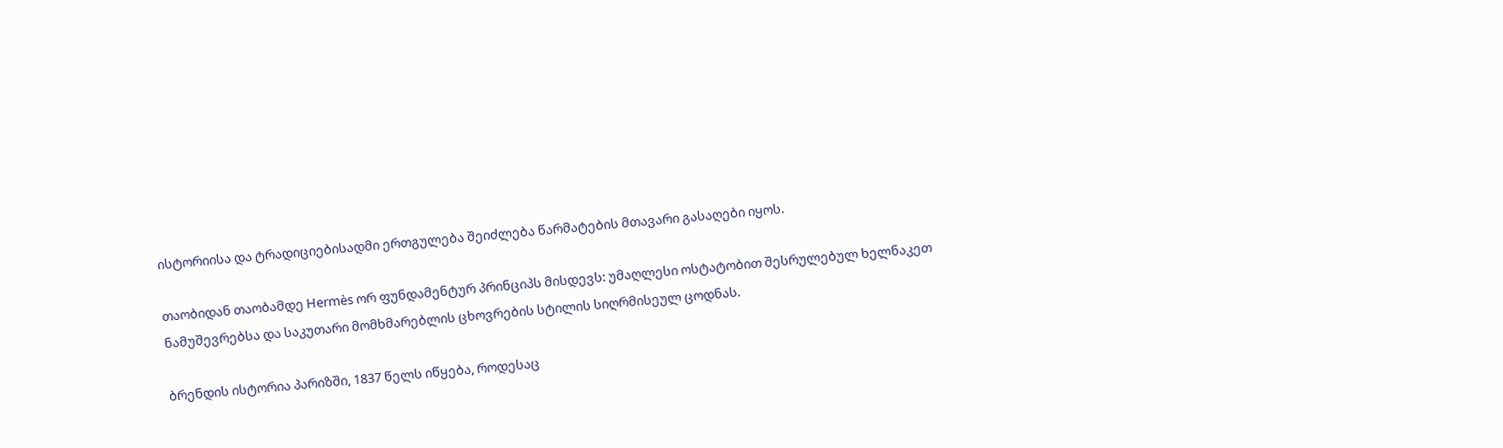ისტორიისა და ტრადიციებისადმი ერთგულება შეიძლება წარმატების მთავარი გასაღები იყოს.

თაობიდან თაობამდე Hermès ორ ფუნდამენტურ პრინციპს მისდევს: უმაღლესი ოსტატობით შესრულებულ ხელნაკეთ ნამუშევრებსა და საკუთარი მომხმარებლის ცხოვრების სტილის სიღრმისეულ ცოდნას.

ბრენდის ისტორია პარიზში, 1837 წელს იწყება, როდესაც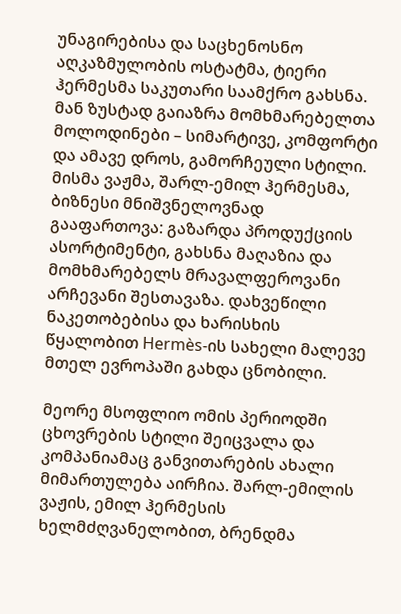უნაგირებისა და საცხენოსნო აღკაზმულობის ოსტატმა, ტიერი ჰერმესმა საკუთარი საამქრო გახსნა. მან ზუსტად გაიაზრა მომხმარებელთა მოლოდინები – სიმარტივე, კომფორტი და ამავე დროს, გამორჩეული სტილი. მისმა ვაჟმა, შარლ-ემილ ჰერმესმა, ბიზნესი მნიშვნელოვნად გააფართოვა: გაზარდა პროდუქციის ასორტიმენტი, გახსნა მაღაზია და მომხმარებელს მრავალფეროვანი არჩევანი შესთავაზა. დახვეწილი ნაკეთობებისა და ხარისხის წყალობით Hermès-ის სახელი მალევე მთელ ევროპაში გახდა ცნობილი.

მეორე მსოფლიო ომის პერიოდში ცხოვრების სტილი შეიცვალა და კომპანიამაც განვითარების ახალი მიმართულება აირჩია. შარლ-ემილის ვაჟის, ემილ ჰერმესის ხელმძღვანელობით, ბრენდმა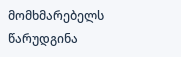მომხმარებელს წარუდგინა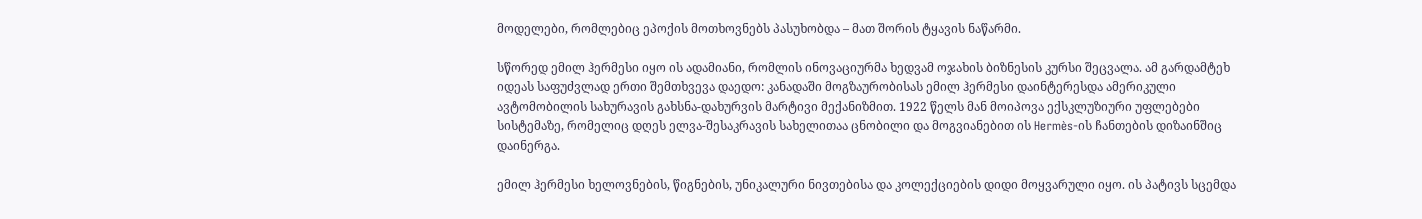მოდელები, რომლებიც ეპოქის მოთხოვნებს პასუხობდა – მათ შორის ტყავის ნაწარმი.

სწორედ ემილ ჰერმესი იყო ის ადამიანი, რომლის ინოვაციურმა ხედვამ ოჯახის ბიზნესის კურსი შეცვალა. ამ გარდამტეხ იდეას საფუძვლად ერთი შემთხვევა დაედო: კანადაში მოგზაურობისას ემილ ჰერმესი დაინტერესდა ამერიკული ავტომობილის სახურავის გახსნა-დახურვის მარტივი მექანიზმით. 1922 წელს მან მოიპოვა ექსკლუზიური უფლებები სისტემაზე, რომელიც დღეს ელვა-შესაკრავის სახელითაა ცნობილი და მოგვიანებით ის Hermès-ის ჩანთების დიზაინშიც დაინერგა.

ემილ ჰერმესი ხელოვნების, წიგნების, უნიკალური ნივთებისა და კოლექციების დიდი მოყვარული იყო. ის პატივს სცემდა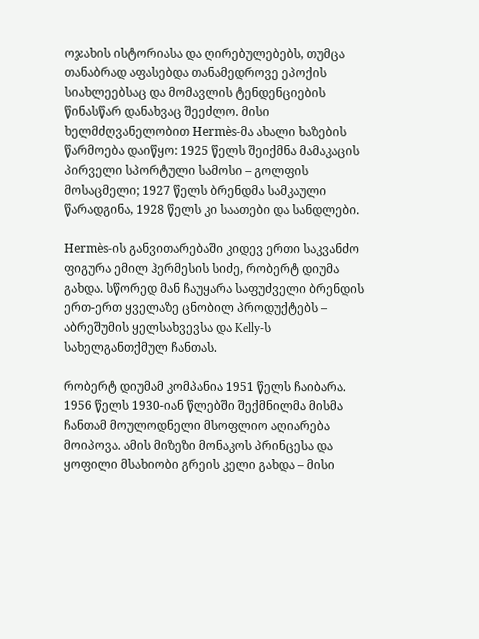ოჯახის ისტორიასა და ღირებულებებს, თუმცა თანაბრად აფასებდა თანამედროვე ეპოქის სიახლეებსაც და მომავლის ტენდენციების წინასწარ დანახვაც შეეძლო. მისი ხელმძღვანელობით Hermès-მა ახალი ხაზების წარმოება დაიწყო: 1925 წელს შეიქმნა მამაკაცის პირველი სპორტული სამოსი – გოლფის მოსაცმელი; 1927 წელს ბრენდმა სამკაული წარადგინა, 1928 წელს კი საათები და სანდლები.

Hermès-ის განვითარებაში კიდევ ერთი საკვანძო ფიგურა ემილ ჰერმესის სიძე, რობერტ დიუმა გახდა. სწორედ მან ჩაუყარა საფუძველი ბრენდის ერთ-ერთ ყველაზე ცნობილ პროდუქტებს – აბრეშუმის ყელსახვევსა და Kelly-ს სახელგანთქმულ ჩანთას.

რობერტ დიუმამ კომპანია 1951 წელს ჩაიბარა. 1956 წელს 1930-იან წლებში შექმნილმა მისმა ჩანთამ მოულოდნელი მსოფლიო აღიარება მოიპოვა. ამის მიზეზი მონაკოს პრინცესა და ყოფილი მსახიობი გრეის კელი გახდა – მისი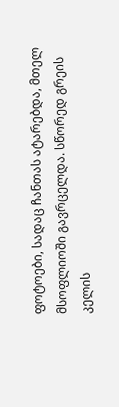ფოტოები, სადაც ჩანთას ატარებდა, მთელ მსოფლიოში გავრცელდა. სწორედ გრეის კელის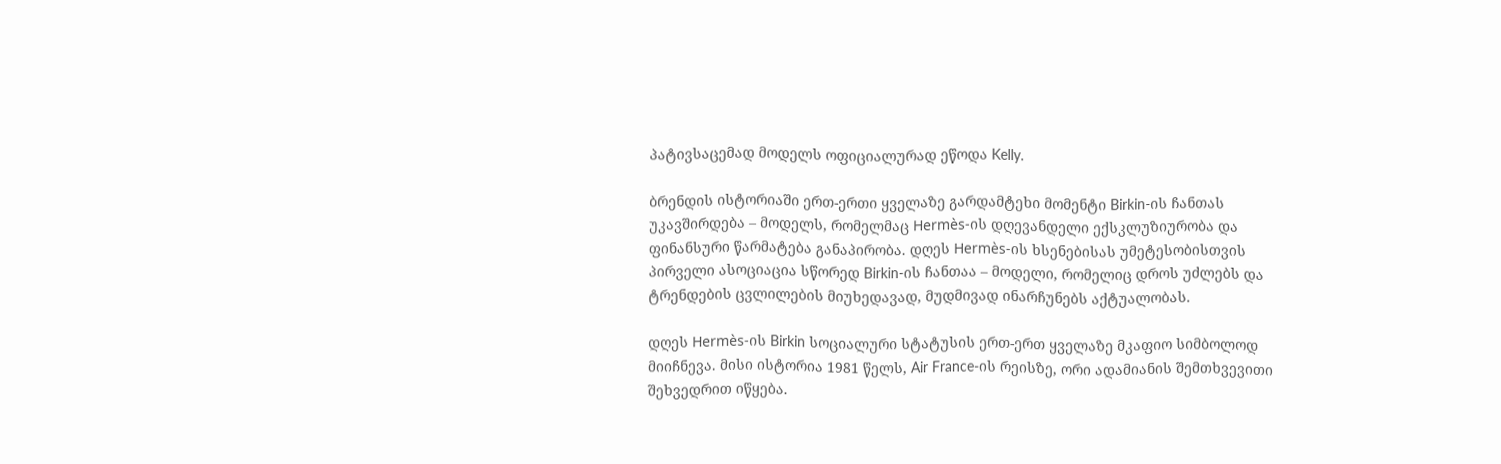პატივსაცემად მოდელს ოფიციალურად ეწოდა Kelly.

ბრენდის ისტორიაში ერთ-ერთი ყველაზე გარდამტეხი მომენტი Birkin-ის ჩანთას უკავშირდება – მოდელს, რომელმაც Hermès-ის დღევანდელი ექსკლუზიურობა და ფინანსური წარმატება განაპირობა. დღეს Hermès-ის ხსენებისას უმეტესობისთვის პირველი ასოციაცია სწორედ Birkin-ის ჩანთაა – მოდელი, რომელიც დროს უძლებს და ტრენდების ცვლილების მიუხედავად, მუდმივად ინარჩუნებს აქტუალობას.

დღეს Hermès-ის Birkin სოციალური სტატუსის ერთ-ერთ ყველაზე მკაფიო სიმბოლოდ მიიჩნევა. მისი ისტორია 1981 წელს, Air France-ის რეისზე, ორი ადამიანის შემთხვევითი შეხვედრით იწყება.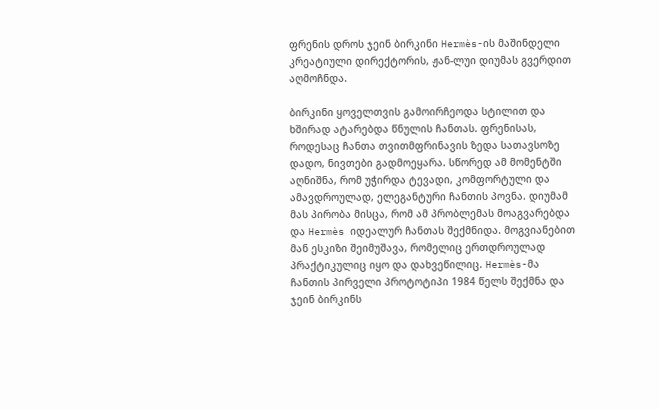ფრენის დროს ჯეინ ბირკინი Hermès-ის მაშინდელი კრეატიული დირექტორის, ჟან-ლუი დიუმას გვერდით აღმოჩნდა.

ბირკინი ყოველთვის გამოირჩეოდა სტილით და ხშირად ატარებდა წნულის ჩანთას. ფრენისას, როდესაც ჩანთა თვითმფრინავის ზედა სათავსოზე დადო, ნივთები გადმოეყარა. სწორედ ამ მომენტში აღნიშნა, რომ უჭირდა ტევადი, კომფორტული და ამავდროულად, ელეგანტური ჩანთის პოვნა. დიუმამ მას პირობა მისცა, რომ ამ პრობლემას მოაგვარებდა და Hermès იდეალურ ჩანთას შექმნიდა. მოგვიანებით მან ესკიზი შეიმუშავა, რომელიც ერთდროულად პრაქტიკულიც იყო და დახვეწილიც. Hermès-მა ჩანთის პირველი პროტოტიპი 1984 წელს შექმნა და ჯეინ ბირკინს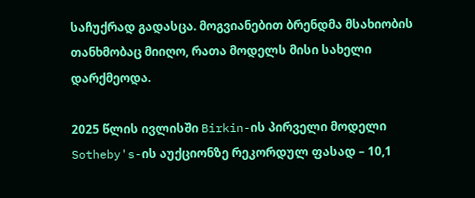საჩუქრად გადასცა. მოგვიანებით ბრენდმა მსახიობის თანხმობაც მიიღო, რათა მოდელს მისი სახელი დარქმეოდა.

2025 წლის ივლისში Birkin-ის პირველი მოდელი Sotheby's-ის აუქციონზე რეკორდულ ფასად – 10,1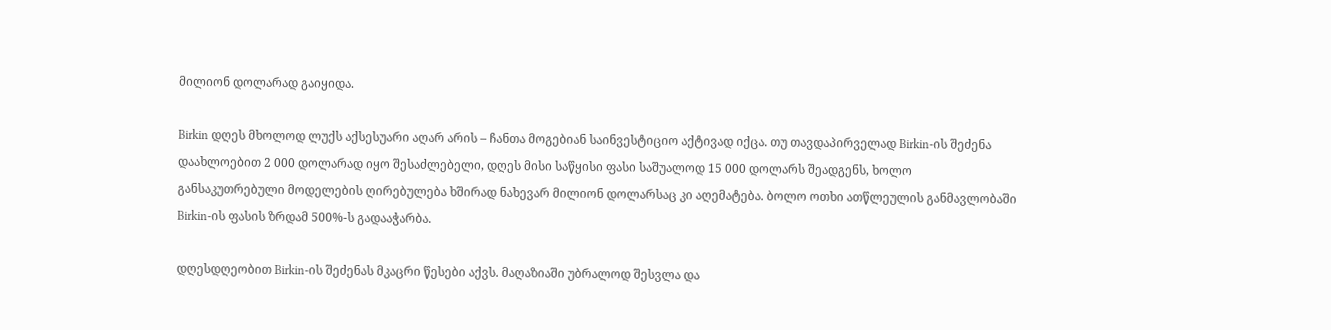მილიონ დოლარად გაიყიდა.

Birkin დღეს მხოლოდ ლუქს აქსესუარი აღარ არის – ჩანთა მოგებიან საინვესტიციო აქტივად იქცა. თუ თავდაპირველად Birkin-ის შეძენა დაახლოებით 2 000 დოლარად იყო შესაძლებელი, დღეს მისი საწყისი ფასი საშუალოდ 15 000 დოლარს შეადგენს, ხოლო განსაკუთრებული მოდელების ღირებულება ხშირად ნახევარ მილიონ დოლარსაც კი აღემატება. ბოლო ოთხი ათწლეულის განმავლობაში Birkin-ის ფასის ზრდამ 500%-ს გადააჭარბა.

დღესდღეობით Birkin-ის შეძენას მკაცრი წესები აქვს. მაღაზიაში უბრალოდ შესვლა და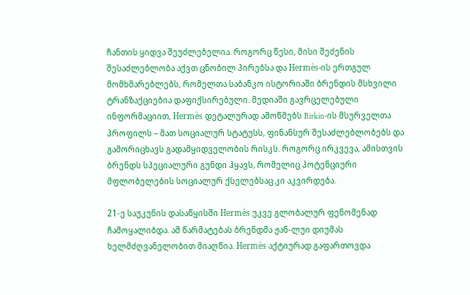ჩანთის ყიდვა შეუძლებელია. როგორც წესი, მისი შეძენის შესაძლებლობა აქვთ ცნობილ პირებსა და Hermès-ის ერთგულ მომხმარებლებს, რომელთა საბანკო ისტორიაში ბრენდის მსხვილი ტრანზაქციებია დაფიქსირებული. მედიაში გავრცელებული ინფორმაციით, Hermès დეტალურად ამოწმებს Birkin-ის მსურველთა პროფილს – მათ სოციალურ სტატუსს, ფინანსურ შესაძლებლობებს და გამორიცხავს გადამყიდველობის რისკს. როგორც ირკვევა, ამისთვის ბრენდს სპეციალური გუნდი ჰყავს, რომელიც პოტენციური მფლობელების სოციალურ ქსელებსაც კი აკვირდება.

21-ე საუკუნის დასაწყისში Hermès უკვე გლობალურ ფენომენად ჩამოყალიბდა. ამ წარმატებას ბრენდმა ჟან-ლუი დიუმას ხელმძღვანელობით მიაღწია. Hermès აქტიურად გაფართოვდა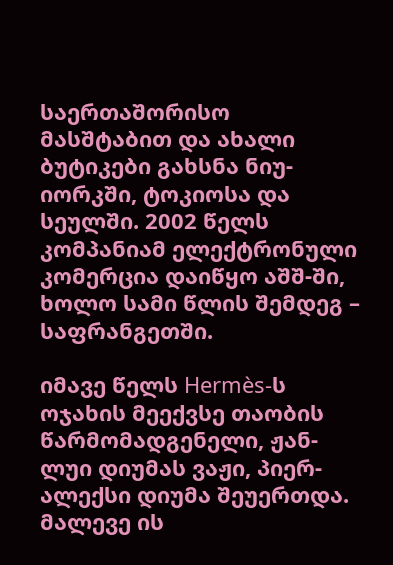საერთაშორისო მასშტაბით და ახალი ბუტიკები გახსნა ნიუ-იორკში, ტოკიოსა და სეულში. 2002 წელს კომპანიამ ელექტრონული კომერცია დაიწყო აშშ-ში, ხოლო სამი წლის შემდეგ – საფრანგეთში.

იმავე წელს Hermès-ს ოჯახის მეექვსე თაობის წარმომადგენელი, ჟან-ლუი დიუმას ვაჟი, პიერ-ალექსი დიუმა შეუერთდა. მალევე ის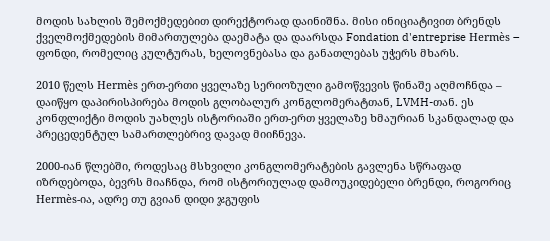მოდის სახლის შემოქმედებით დირექტორად დაინიშნა. მისი ინიციატივით ბრენდს ქველმოქმედების მიმართულება დაემატა და დაარსდა Fondation d'entreprise Hermès – ფონდი, რომელიც კულტურას, ხელოვნებასა და განათლებას უჭერს მხარს.

2010 წელს Hermès ერთ-ერთი ყველაზე სერიოზული გამოწვევის წინაშე აღმოჩნდა – დაიწყო დაპირისპირება მოდის გლობალურ კონგლომერატთან, LVMH-თან. ეს კონფლიქტი მოდის უახლეს ისტორიაში ერთ-ერთ ყველაზე ხმაურიან სკანდალად და პრეცედენტულ სამართლებრივ დავად მიიჩნევა.

2000-იან წლებში, როდესაც მსხვილი კონგლომერატების გავლენა სწრაფად იზრდებოდა, ბევრს მიაჩნდა, რომ ისტორიულად დამოუკიდებელი ბრენდი, როგორიც Hermès-ია, ადრე თუ გვიან დიდი ჯგუფის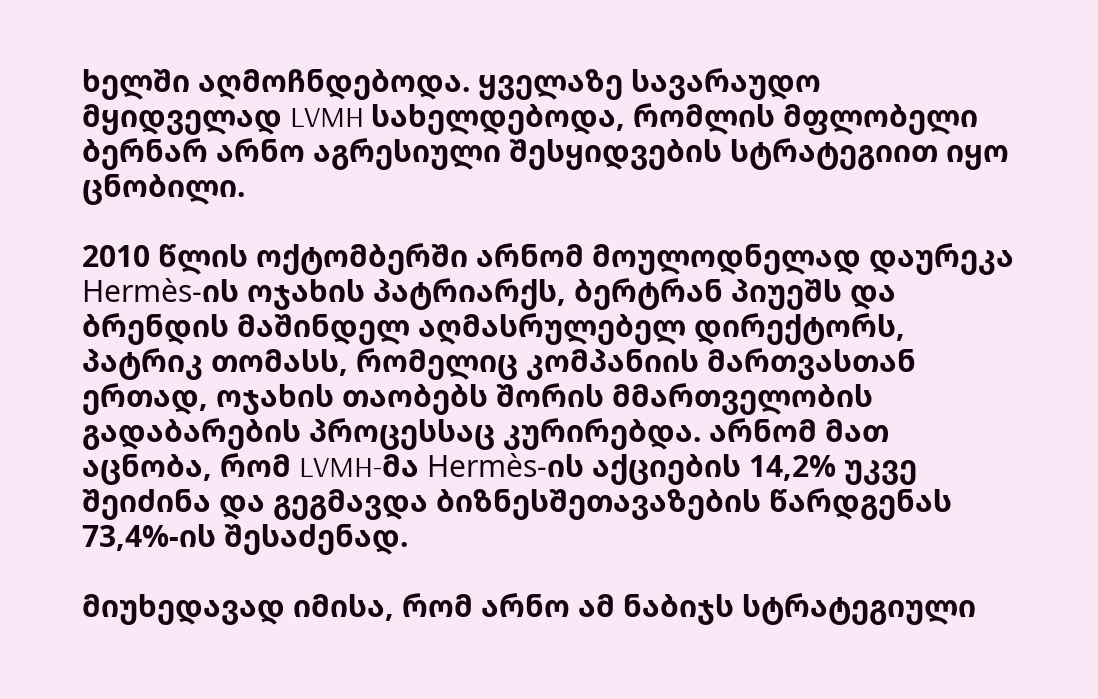ხელში აღმოჩნდებოდა. ყველაზე სავარაუდო მყიდველად LVMH სახელდებოდა, რომლის მფლობელი ბერნარ არნო აგრესიული შესყიდვების სტრატეგიით იყო ცნობილი.

2010 წლის ოქტომბერში არნომ მოულოდნელად დაურეკა Hermès-ის ოჯახის პატრიარქს, ბერტრან პიუეშს და ბრენდის მაშინდელ აღმასრულებელ დირექტორს, პატრიკ თომასს, რომელიც კომპანიის მართვასთან ერთად, ოჯახის თაობებს შორის მმართველობის გადაბარების პროცესსაც კურირებდა. არნომ მათ აცნობა, რომ LVMH-მა Hermès-ის აქციების 14,2% უკვე შეიძინა და გეგმავდა ბიზნესშეთავაზების წარდგენას 73,4%-ის შესაძენად.

მიუხედავად იმისა, რომ არნო ამ ნაბიჯს სტრატეგიული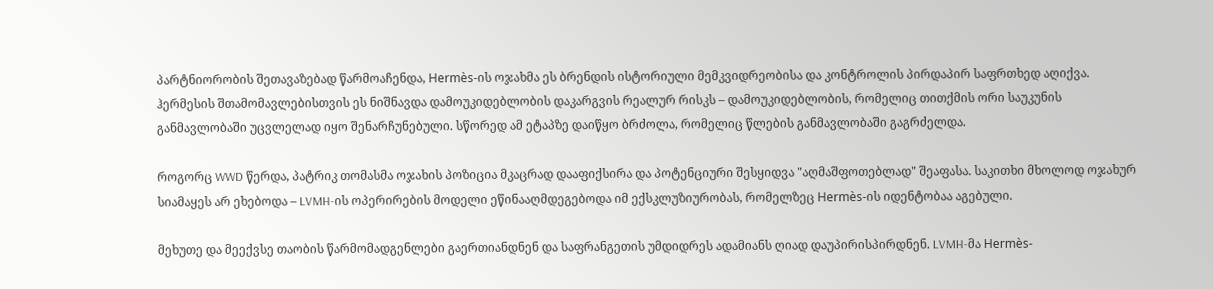პარტნიორობის შეთავაზებად წარმოაჩენდა, Hermès-ის ოჯახმა ეს ბრენდის ისტორიული მემკვიდრეობისა და კონტროლის პირდაპირ საფრთხედ აღიქვა. ჰერმესის შთამომავლებისთვის ეს ნიშნავდა დამოუკიდებლობის დაკარგვის რეალურ რისკს – დამოუკიდებლობის, რომელიც თითქმის ორი საუკუნის განმავლობაში უცვლელად იყო შენარჩუნებული. სწორედ ამ ეტაპზე დაიწყო ბრძოლა, რომელიც წლების განმავლობაში გაგრძელდა.

როგორც WWD წერდა, პატრიკ თომასმა ოჯახის პოზიცია მკაცრად დააფიქსირა და პოტენციური შესყიდვა "აღმაშფოთებლად" შეაფასა. საკითხი მხოლოდ ოჯახურ სიამაყეს არ ეხებოდა – LVMH-ის ოპერირების მოდელი ეწინააღმდეგებოდა იმ ექსკლუზიურობას, რომელზეც Hermès-ის იდენტობაა აგებული.

მეხუთე და მეექვსე თაობის წარმომადგენლები გაერთიანდნენ და საფრანგეთის უმდიდრეს ადამიანს ღიად დაუპირისპირდნენ. LVMH-მა Hermès-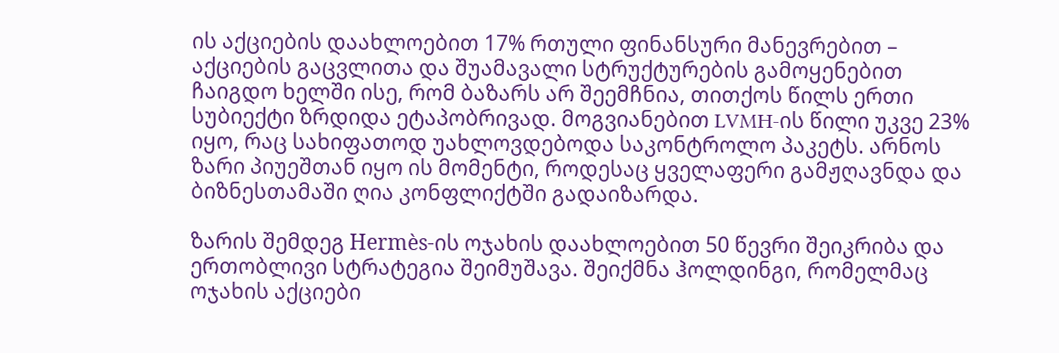ის აქციების დაახლოებით 17% რთული ფინანსური მანევრებით – აქციების გაცვლითა და შუამავალი სტრუქტურების გამოყენებით ჩაიგდო ხელში ისე, რომ ბაზარს არ შეემჩნია, თითქოს წილს ერთი სუბიექტი ზრდიდა ეტაპობრივად. მოგვიანებით LVMH-ის წილი უკვე 23% იყო, რაც სახიფათოდ უახლოვდებოდა საკონტროლო პაკეტს. არნოს ზარი პიუეშთან იყო ის მომენტი, როდესაც ყველაფერი გამჟღავნდა და ბიზნესთამაში ღია კონფლიქტში გადაიზარდა.

ზარის შემდეგ Hermès-ის ოჯახის დაახლოებით 50 წევრი შეიკრიბა და ერთობლივი სტრატეგია შეიმუშავა. შეიქმნა ჰოლდინგი, რომელმაც ოჯახის აქციები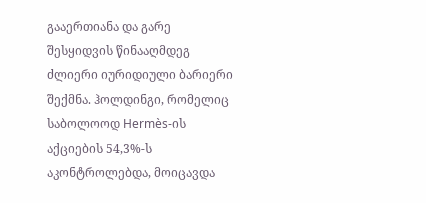გააერთიანა და გარე შესყიდვის წინააღმდეგ ძლიერი იურიდიული ბარიერი შექმნა. ჰოლდინგი, რომელიც საბოლოოდ Hermès-ის აქციების 54,3%-ს აკონტროლებდა, მოიცავდა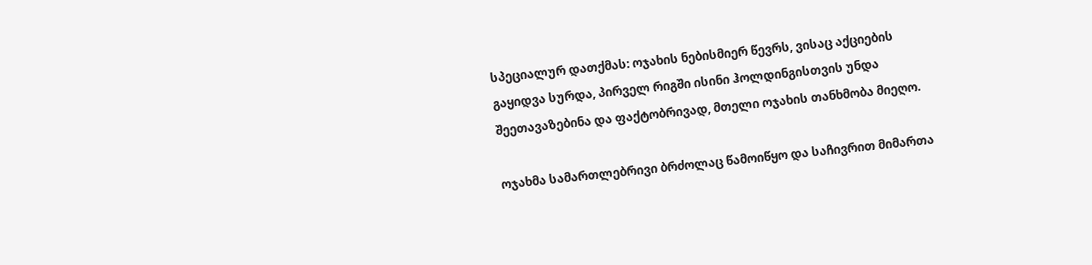სპეციალურ დათქმას: ოჯახის ნებისმიერ წევრს, ვისაც აქციების გაყიდვა სურდა, პირველ რიგში ისინი ჰოლდინგისთვის უნდა შეეთავაზებინა და ფაქტობრივად, მთელი ოჯახის თანხმობა მიეღო.

ოჯახმა სამართლებრივი ბრძოლაც წამოიწყო და საჩივრით მიმართა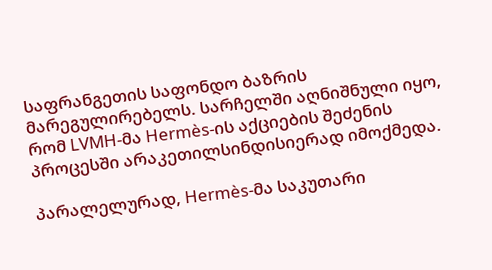საფრანგეთის საფონდო ბაზრის მარეგულირებელს. სარჩელში აღნიშნული იყო, რომ LVMH-მა Hermès-ის აქციების შეძენის პროცესში არაკეთილსინდისიერად იმოქმედა.

პარალელურად, Hermès-მა საკუთარი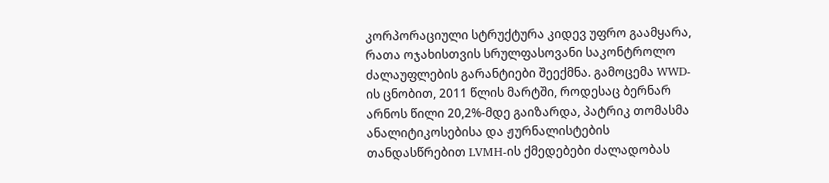კორპორაციული სტრუქტურა კიდევ უფრო გაამყარა, რათა ოჯახისთვის სრულფასოვანი საკონტროლო ძალაუფლების გარანტიები შეექმნა. გამოცემა WWD-ის ცნობით, 2011 წლის მარტში, როდესაც ბერნარ არნოს წილი 20,2%-მდე გაიზარდა, პატრიკ თომასმა ანალიტიკოსებისა და ჟურნალისტების თანდასწრებით LVMH-ის ქმედებები ძალადობას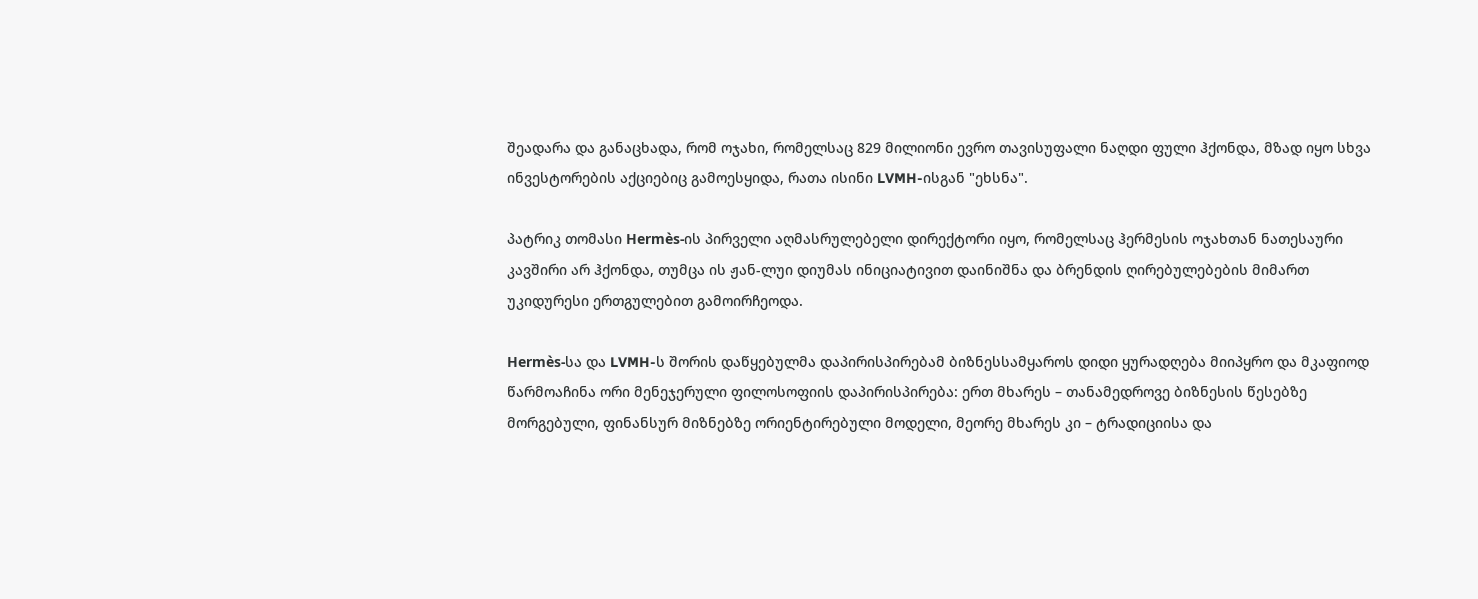შეადარა და განაცხადა, რომ ოჯახი, რომელსაც 829 მილიონი ევრო თავისუფალი ნაღდი ფული ჰქონდა, მზად იყო სხვა ინვესტორების აქციებიც გამოესყიდა, რათა ისინი LVMH-ისგან "ეხსნა".

პატრიკ თომასი Hermès-ის პირველი აღმასრულებელი დირექტორი იყო, რომელსაც ჰერმესის ოჯახთან ნათესაური კავშირი არ ჰქონდა, თუმცა ის ჟან-ლუი დიუმას ინიციატივით დაინიშნა და ბრენდის ღირებულებების მიმართ უკიდურესი ერთგულებით გამოირჩეოდა.

Hermès-სა და LVMH-ს შორის დაწყებულმა დაპირისპირებამ ბიზნესსამყაროს დიდი ყურადღება მიიპყრო და მკაფიოდ წარმოაჩინა ორი მენეჯერული ფილოსოფიის დაპირისპირება: ერთ მხარეს – თანამედროვე ბიზნესის წესებზე მორგებული, ფინანსურ მიზნებზე ორიენტირებული მოდელი, მეორე მხარეს კი – ტრადიციისა და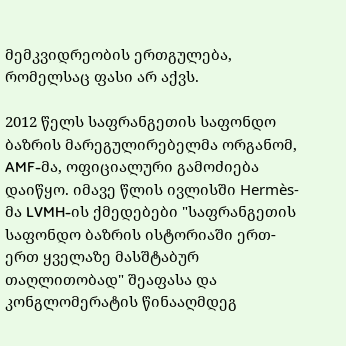მემკვიდრეობის ერთგულება, რომელსაც ფასი არ აქვს.

2012 წელს საფრანგეთის საფონდო ბაზრის მარეგულირებელმა ორგანომ, AMF-მა, ოფიციალური გამოძიება დაიწყო. იმავე წლის ივლისში Hermès-მა LVMH-ის ქმედებები "საფრანგეთის საფონდო ბაზრის ისტორიაში ერთ-ერთ ყველაზე მასშტაბურ თაღლითობად" შეაფასა და კონგლომერატის წინააღმდეგ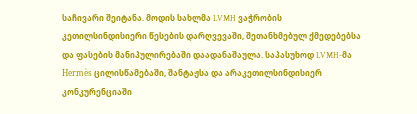საჩივარი შეიტანა. მოდის სახლმა LVMH ვაჭრობის კეთილსინდისიერი წესების დარღვევაში, შეთანხმებულ ქმედებებსა და ფასების მანიპულირებაში დაადანაშაულა. საპასუხოდ LVMH-მა Hermès ცილისწამებაში, შანტაჟსა და არაკეთილსინდისიერ კონკურენციაში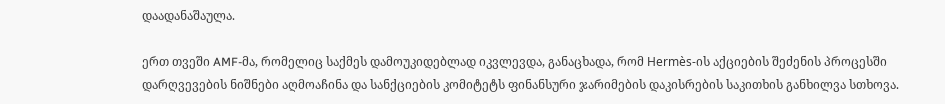დაადანაშაულა.

ერთ თვეში AMF-მა, რომელიც საქმეს დამოუკიდებლად იკვლევდა, განაცხადა, რომ Hermès-ის აქციების შეძენის პროცესში დარღვევების ნიშნები აღმოაჩინა და სანქციების კომიტეტს ფინანსური ჯარიმების დაკისრების საკითხის განხილვა სთხოვა.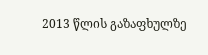2013 წლის გაზაფხულზე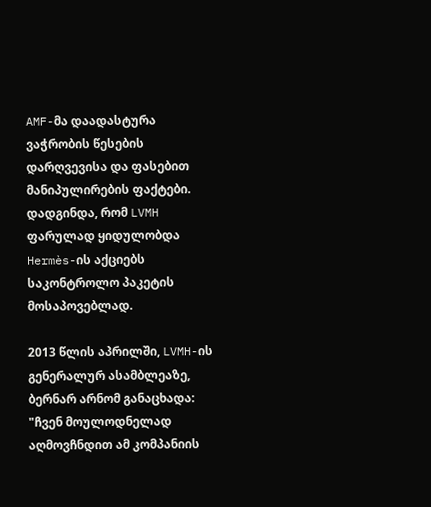AMF-მა დაადასტურა ვაჭრობის წესების დარღვევისა და ფასებით მანიპულირების ფაქტები. დადგინდა, რომ LVMH ფარულად ყიდულობდა Hermès-ის აქციებს საკონტროლო პაკეტის მოსაპოვებლად.

2013 წლის აპრილში, LVMH-ის გენერალურ ასამბლეაზე, ბერნარ არნომ განაცხადა: "ჩვენ მოულოდნელად აღმოვჩნდით ამ კომპანიის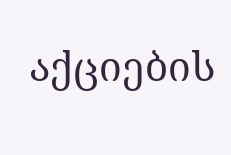აქციების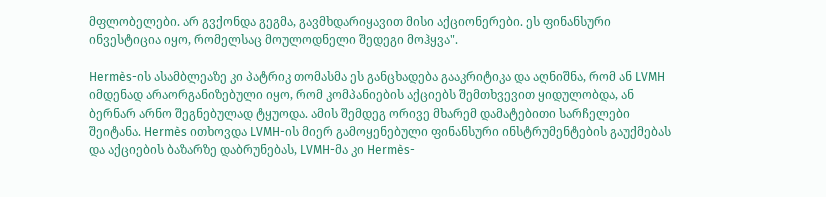მფლობელები. არ გვქონდა გეგმა, გავმხდარიყავით მისი აქციონერები. ეს ფინანსური ინვესტიცია იყო, რომელსაც მოულოდნელი შედეგი მოჰყვა".

Hermès-ის ასამბლეაზე კი პატრიკ თომასმა ეს განცხადება გააკრიტიკა და აღნიშნა, რომ ან LVMH იმდენად არაორგანიზებული იყო, რომ კომპანიების აქციებს შემთხვევით ყიდულობდა, ან ბერნარ არნო შეგნებულად ტყუოდა. ამის შემდეგ ორივე მხარემ დამატებითი სარჩელები შეიტანა. Hermès ითხოვდა LVMH-ის მიერ გამოყენებული ფინანსური ინსტრუმენტების გაუქმებას და აქციების ბაზარზე დაბრუნებას, LVMH-მა კი Hermès-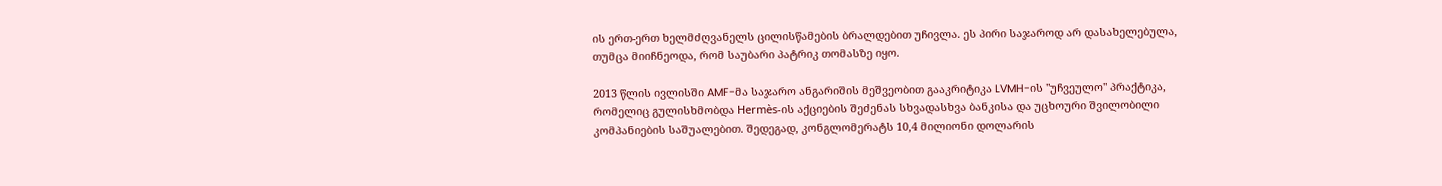ის ერთ-ერთ ხელმძღვანელს ცილისწამების ბრალდებით უჩივლა. ეს პირი საჯაროდ არ დასახელებულა, თუმცა მიიჩნეოდა, რომ საუბარი პატრიკ თომასზე იყო.

2013 წლის ივლისში AMF-მა საჯარო ანგარიშის მეშვეობით გააკრიტიკა LVMH-ის "უჩვეულო" პრაქტიკა, რომელიც გულისხმობდა Hermès-ის აქციების შეძენას სხვადასხვა ბანკისა და უცხოური შვილობილი კომპანიების საშუალებით. შედეგად, კონგლომერატს 10,4 მილიონი დოლარის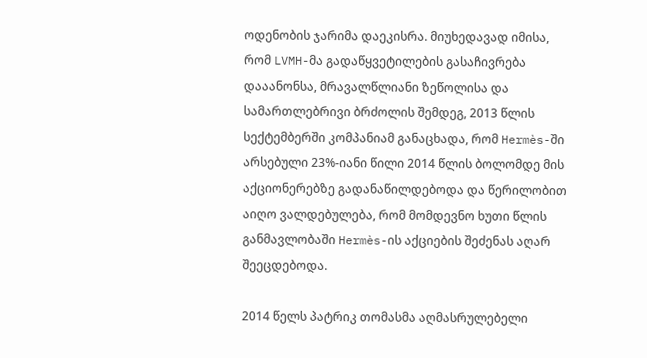ოდენობის ჯარიმა დაეკისრა. მიუხედავად იმისა, რომ LVMH-მა გადაწყვეტილების გასაჩივრება დააანონსა, მრავალწლიანი ზეწოლისა და სამართლებრივი ბრძოლის შემდეგ, 2013 წლის სექტემბერში კომპანიამ განაცხადა, რომ Hermès-ში არსებული 23%-იანი წილი 2014 წლის ბოლომდე მის აქციონერებზე გადანაწილდებოდა და წერილობით აიღო ვალდებულება, რომ მომდევნო ხუთი წლის განმავლობაში Hermès-ის აქციების შეძენას აღარ შეეცდებოდა.

2014 წელს პატრიკ თომასმა აღმასრულებელი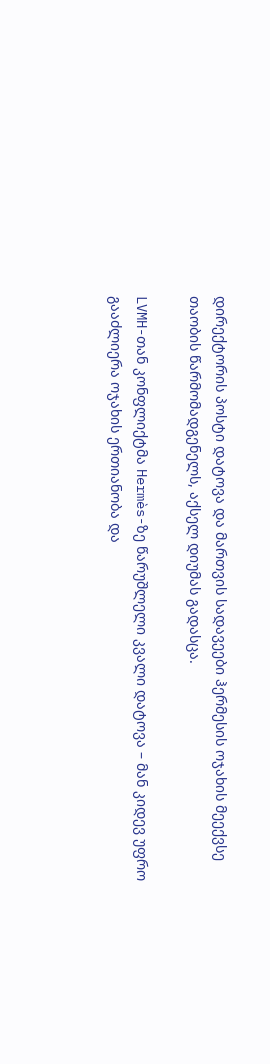დირექტორის პოსტი დატოვა და მართვის სადავეები ჰერმესის ოჯახის მეექვსე თაობის წარმომადგენელს, აქსელ დიუმას გადასცა.

LVMH-თან კონფლიქტმა Hermès-ზე წარუშლელი კვალი დატოვა – მან კიდევ უფრო გააძლიერა ოჯახის ერთიანობა და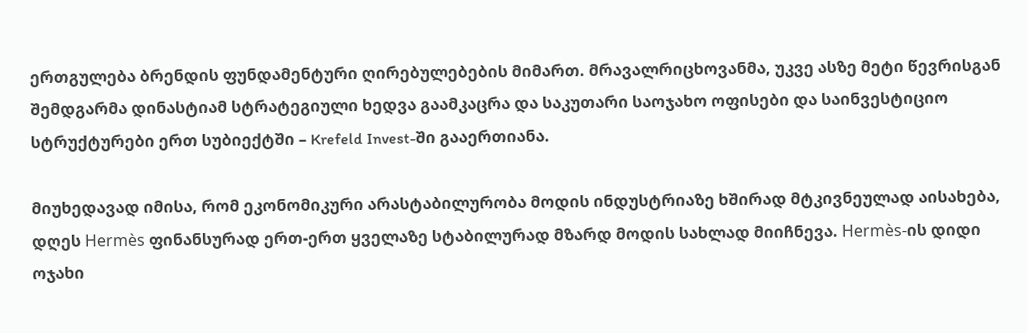ერთგულება ბრენდის ფუნდამენტური ღირებულებების მიმართ. მრავალრიცხოვანმა, უკვე ასზე მეტი წევრისგან შემდგარმა დინასტიამ სტრატეგიული ხედვა გაამკაცრა და საკუთარი საოჯახო ოფისები და საინვესტიციო სტრუქტურები ერთ სუბიექტში – Krefeld Invest-ში გააერთიანა.

მიუხედავად იმისა, რომ ეკონომიკური არასტაბილურობა მოდის ინდუსტრიაზე ხშირად მტკივნეულად აისახება, დღეს Hermès ფინანსურად ერთ-ერთ ყველაზე სტაბილურად მზარდ მოდის სახლად მიიჩნევა. Hermès-ის დიდი ოჯახი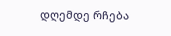დღემდე რჩება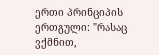ერთი პრინციპის ერთგული: "რასაც ვქმნით,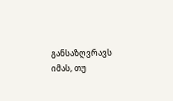განსაზღვრავს იმას, თუ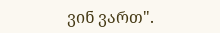ვინ ვართ".